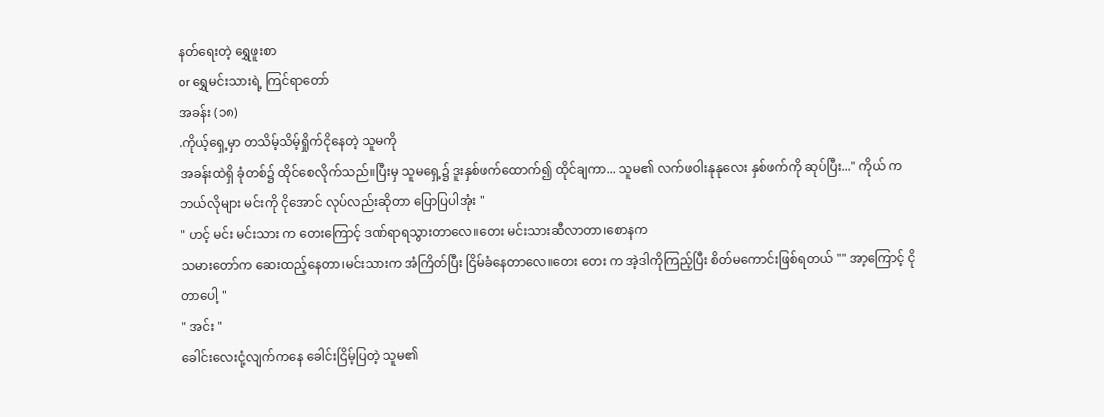နတ်ရေးတဲ့ ရွှေဖူးစာ
or ရွှေမင်းသားရဲ့ ကြင်ရာတော်
အခန်း (၁၈)
.ကိုယ့်ရှေ့မှာ တသိမ့်သိမ့်ရှိုက်ငိုနေတဲ့ သူမကို
အခန်းထဲရှိ ခုံတစ်၌ ထိုင်စေလိုက်သည်။ပြီးမှ သူမရှေ့၌ ဒူးနှစ်ဖက်ထောက်၍ ထိုင်ချကာ... သူမ၏ လက်ဖဝါးနုနုလေး နှစ်ဖက်ကို ဆုပ်ပြီး..." ကိုယ် က ဘယ်လိုများ မင်းကို ငိုအောင် လုပ်လည်းဆိုတာ ပြောပြပါအုံး "
" ဟင့် မင်း မင်းသား က တေးကြောင့် ဒဏ်ရာရသွားတာလေ။တေး မင်းသားဆီလာတာ၊စောနက
သမားတော်က ဆေးထည့်နေတာ၊မင်းသားက အံကြိတ်ပြီး ငြိမ်ခံနေတာလေ။တေး တေး က အဲ့ဒါကိုကြည့်ပြီး စိတ်မကောင်းဖြစ်ရတယ် "" အာ့ကြောင့် ငိုတာပေါ့ "
" အင်း "
ခေါင်းလေးငုံ့လျက်ကနေ ခေါင်းငြိမ့်ပြတဲ့ သူမ၏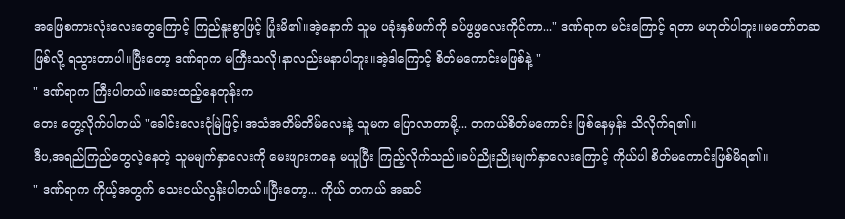အဖြေစကားလုံးလေးတွေကြောင့် ကြည်နူးစွာဖြင့် ပြုံးမိ၏။အဲ့နောက် သူမ ပခုံးနှစ်ဖက်ကို ခပ်ဖွဖွလေးကိုင်ကာ..." ဒဏ်ရာက မင်းကြောင့် ရတာ မဟုတ်ပါဘူး။မတော်တဆဖြစ်လို့ ရသွားတာပါ။ပြီးတော့ ဒဏ်ရာက မကြီးသလို၊နာလည်းမနာပါဘူး။အဲ့ဒါကြောင့် စိတ်မကောင်းမဖြစ်နဲ့ "
" ဒဏ်ရာက ကြီးပါတယ်။ဆေးထည့်နေတုန်းက
တေး တွေ့လိုက်ပါတယ် "ခေါင်းလေးငုံမြဲဖြင့်၊အသံအတိမ်တိမ်လေးနဲ့ သူမက ပြောလာတာမို့... တကယ်စိတ်မကောင်း ဖြစ်နေမှန်း သိလိုက်ရ၏။
ဒီပ,အရည်ကြည်တွေလဲ့နေတဲ့ သူမမျက်နှာလေးကို မေးဖျားကနေ မယူပြီး ကြည့်လိုက်သည်။ခပ်ညိုးညိုးမျက်နှာလေးကြောင့် ကိုယ်ပါ စိတ်မကောင်းဖြစ်မိရ၏။
" ဒဏ်ရာက ကိုယ့်အတွက် သေးငယ်လွန်းပါတယ်။ပြီးတော့... ကိုယ် တကယ် အဆင်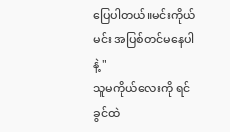ပြေပါတယ်။မင်းကိုယ် မင်း အပြစ်တင်မနေပါနဲ့ "
သူမကိုယ်လေးကို ရင်ခွင်ထဲ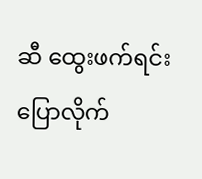ဆီ ထွေးဖက်ရင်း
ပြောလိုက်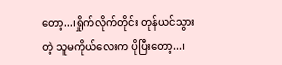တော့...၊ရှိုက်လိုက်တိုင်း တုန်ယင်သွားတဲ့ သူမကိုယ်လေးက ပိုပြီးတော့...၊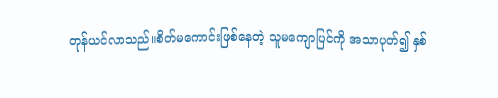တုန်ယင်လာသည်။စိတ်မကောင်းဖြစ်နေတဲ့ သူမကျောပြင်ကို အသာပုတ်၍ နှစ်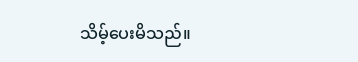သိမ့်ပေးမိသည်။